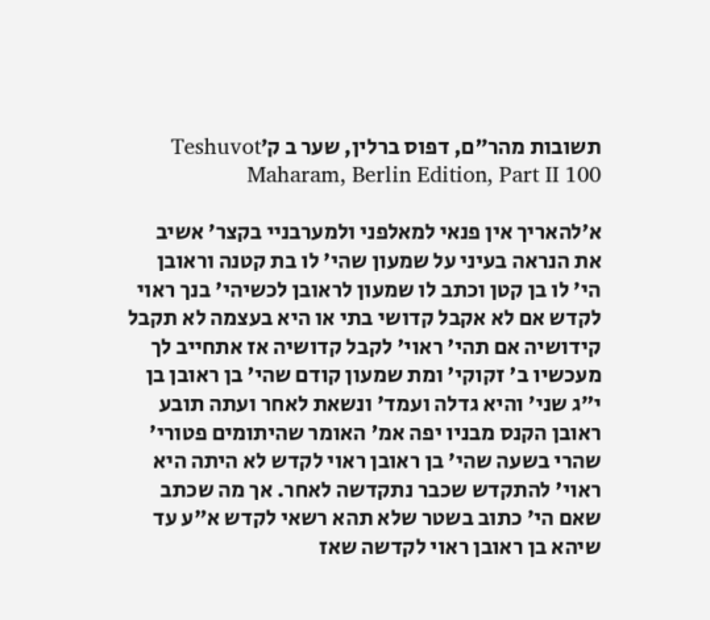תשובות מהר"ם, דפוס ברלין, שער ב ק׳Teshuvot Maharam, Berlin Edition, Part II 100

א׳להאריך אין פנאי למאלפני ולמערבניי בקצר' אשיב את הנראה בעיני על שמעון שהי' לו בת קטנה וראובן הי' לו בן קטן וכתב לו שמעון לראובן לכשיהי' בנך ראוי לקדש אם לא אקבל קדושי בתי או היא בעצמה לא תקבל קידושיה אם תהי' ראוי' לקבל קדושיה אז אתחייב לך מעכשיו ב' זקוקי' ומת שמעון קודם שהי' בן ראובן בן י"ג שני' והיא גדלה ועמד' ונשאת לאחר ועתה תובע ראובן הקנס מבניו יפה אמ' האומר שהיתומים פטורי' שהרי בשעה שהי' בן ראובן ראוי לקדש לא היתה היא ראוי' להתקדש שכבר נתקדשה לאחר. אך מה שכתב שאם הי' כתוב בשטר שלא תהא רשאי לקדש א"ע עד שיהא בן ראובן ראוי לקדשה שאז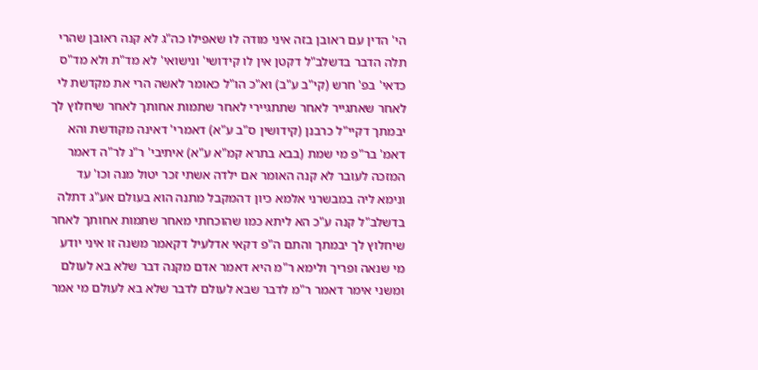הי' הדין עם ראובן בזה איני מודה לו שאפילו כה"ג לא קנה ראובן שהרי תלה הדבר בדשלב"ל דקטן אין לו קידושי' ונישואי' לא מד"ת ולא מד"ס כדאי' בפ' חרש (קי"ב ע"ב) וא"כ הו"ל כאומר לאשה הרי את מקדשת לי לאחר שאתגייר לאחר שתתגיירי לאחר שתמות אחותך לאחר שיחלוץ לך יבמתך דקיי"ל כרבנן (קידושין ס"ב ע"א) דאמרי' דאינה מקודשת והא דאמ' בר"פ מי שמת (בבא בתרא קמ"א ע"א) איתיבי' ר"נ לר"ה דאמר המזכה לעובר לא קנה האומר אם ילדה אשתי זכר יטול מנה וכו' עד ונימא ליה במבשרני אלמא כיון דהמקבל מתנה הוא בעולם אע"ג דתלה בדשלב"ל קנה ע"כ הא ליתא כמו שהוכחתי מאחר שתמות אחותך לאחר שיחלוץ לך יבמתך והתם ה"פ דקאי אדלעיל דקאמר משנה זו איני יודע מי שנאה ופריך ולימא ר"מ היא דאמר אדם מקנה דבר שלא בא לעולם ומשני אימר דאמר ר"מ לדבר שבא לעולם לדבר שלא בא לעולם מי אמר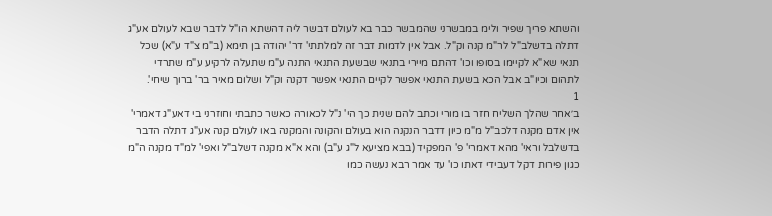והשתא פריך שפיר ולימ במבשרני שהמבשר כבר בא לעולם דבשר ליה דהשתא הו"ל לדבר שבא לעולם אע"ג דתלה בדשלב"ל לר"מ קנה וק"ל. אבל אין לדמות דבר זה למלתתי' דר' יהודה בן תימא (ב"מ צ"ד ע"א) שכל תנאי שא"א לקיימו בסופו וכו' דהתם מיירי בתנאי שבשעת התנאי התנה ע"מ שתעלה לרקיע ע"מ שתרדי לתהום וכיו"ב אבל הכא בשעת התנאי אפשר לקיים התנאי אפשר דקנה וק"ל ושלום מאיר בר' ברוך שיחי'.
1
ב׳אחר שהלך השליח חזר בו מורי וכתב להם שנית כך הי' נ"ל לכאורה כאשר כתבתי וחוזרני בי דאע"ג דאמרי' אין אדם מקנה דלכב"ל מ"מ כיון דדבר הנקנה הוא בעולם והקונה והמקנה באו לעולם קנה אע"ג דתלה הדבר בדשלבל וראי' מהא דאמרי' פ' המפקיד (בבא מציעא ל"ג ע"ב) והא א"א מקנה דשלב"ל ואפי' למ"ד מקנה ה"מ כגון פירות דקל דעבידי דאתו כו' עד אמר רבא נעשה כמו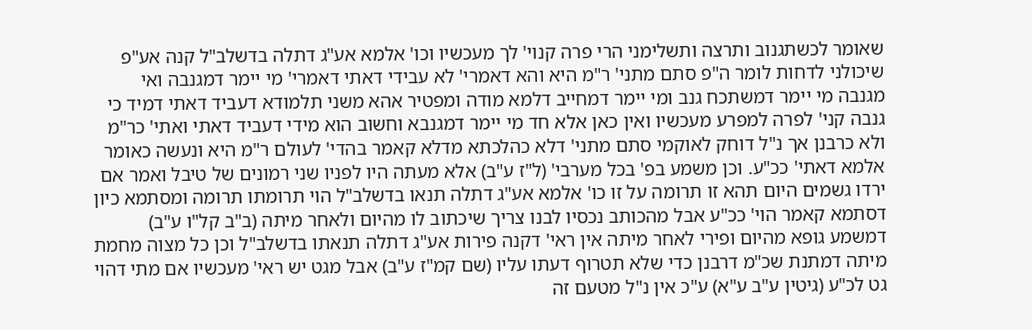שאומר לכשתגנוב ותרצה ותשלימני הרי פרה קנוי' לך מעכשיו וכו' אלמא אע"ג דתלה בדשלב"ל קנה אע"פ שיכולני לדחות לומר ה"פ סתם מתני' ר"מ היא והא דאמרי' לא עבידי דאתי דאמרי' מי יימר דמגנבה ואי מגנבה מי יימר דמשתכח גנב ומי יימר דמחייב דלמא מודה ומפטיר אהא משני תלמודא דעביד דאתי דמיד כי גנבה קני' לפרה למפרע מעכשיו ואין כאן אלא חד מי יימר דמגנבא וחשוב הוא מידי דעביד דאתי ואתי' כר"מ ולא כרבנן אך נ"ל דוחק לאוקמי סתם מתני' דלא כהלכתא מדלא קאמר בהדי' לעולם ר"מ היא ונעשה כאומר אלמא דאתי' ככ"ע. וכן משמע בפ' בכל מערבי' (ל"ז ע"ב) אלא מעתה היו לפניו שני רמונים של טיבל ואמר אם ירדו גשמים היום תהא זו תרומה על זו כו' אלמא אע"ג דתלה תנאו בדשלב"ל הוי תרומתו תרומה ומסתמא כיון דסתמא קאמר הוי' ככ"ע אבל מהכותב נכסיו לבנו צריך שיכתוב לו מהיום ולאחר מיתה (ב"ב קל"ו ע"ב) דמשמע גופא מהיום ופירי לאחר מיתה אין ראי' דקנה פירות אע"ג דתלה תנאתו בדשלב"ל וכן כל מצוה מחמת מיתה דמתנת שכ"מ דרבנן כדי שלא תטרוף דעתו עליו (שם קמ"ז ע"ב) אבל מגט יש ראי' מעכשיו אם מתי דהוי גט לכ"ע (גיטין ע"ב ע"א) ע"כ אין נ"ל מטעם זה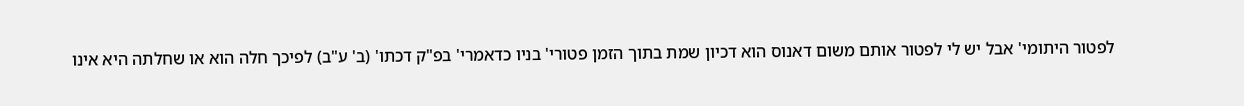לפטור היתומי' אבל יש לי לפטור אותם משום דאנוס הוא דכיון שמת בתוך הזמן פטורי' בניו כדאמרי' בפ"ק דכתו' (ב' ע"ב) לפיכך חלה הוא או שחלתה היא אינו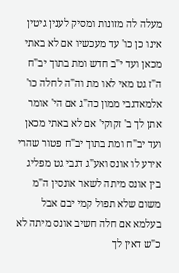מעלה לה מזונות ומסיק לענין גיטין אינו כן כו' עד מעכשיו אם לא באתי מכאן ועד י"ב חדש ומת בתוך יב"ח ה"ז גט מאי לאו מת וה"ה לחלה כו' אלמאדגבי ממון כה"ג אם הי' אומר אתן לך ב' זקוקי' אם לא באתי מכאן ועד יב"ח ומת בתוך יב"ח פטור שהרי אירע לו אונס ואע"ג דגבי גט מפליג בין אונס מיתה לשאר אונסין ה"מ משום שלא תפול קמי יבם אבל בעלמא אם חלה חשיב אונס מיתה לא כ"ש דאין לך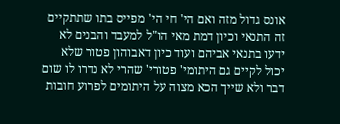אונס גדול מזה ואם הי' חי הי' מפייס בתו שתתקיים זה התנאי וכיון דמת מאי הו"ל למעבד והבנים לא ידעו בתנאי אביהם ועוד כיון דאבוהון פטור שלא יכול לקיים גם היתומי' פטורי' שהרי לא נדרו לו שום דבר ולא שייך הכא מצוה על היתומים לפרוע חובות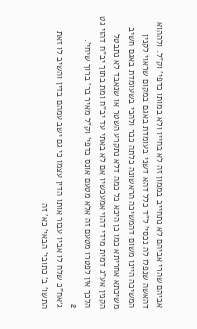אביהם שהרי אביהם לא נתחייב בממון זה לא בחייו ולא במותו כדפי' וק"ל. ולההוא דהאשה שנפלו לה נכסי' ל"ד כלל דהא דשני בעומדת באגם במקום שראוי לקנין המשיכה היינו משום דהמשיכה הראשונה כלתה כבר ולהכי בשעומדת באגם חשיב משיכתא אחריתא כמו כן היכא כל כמה דלא נתקרע השטר או שנאבד לא נתבטל הקנין אע"ג דמית מידי דהוי אמעכשיו אם לא באתי עד יב"ח ומת בתוך יב"ח דהוי גט הלכך אין לפטרו מטעם זה אלא מטעם אונס כדפי' וק"ל מאיר בר' ברוך שיחי'.
2
ג׳אח"כ שלח לו אביו עבור אותו הדין עצמו כי גם ישב עמהם בדין והשיב לו זאת התשו' ב' כתובי' הבאי' כא' זה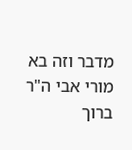מדבר וזה בא מורי אבי ה"ר ברוך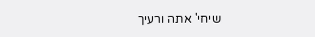שיחי' אתה ורעיך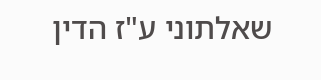שאלתוני ע"ז הדין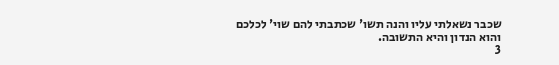שכבר נשאלתי עליו והנה תשו' שכתבתי להם שוי' לכלכם והוא הנדון והיא התשובה.
3